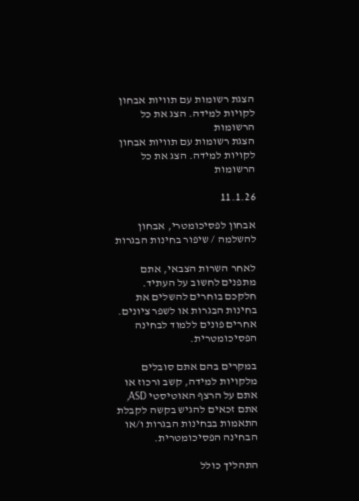הצגת רשומות עם תוויות אבחון לקויות למידה. הצג את כל הרשומות
הצגת רשומות עם תוויות אבחון לקויות למידה. הצג את כל הרשומות

11.1.26

אבחון לפסיכומטרי, אבחון להשלמה / שיפור בחינות הבגרות

לאחר השרות הצבאי, אתם מתפנים לחשוב על העתיד. חלקכם בוחרים להשלים את בחינות הבגרות או לשפר ציונים. אחרים פונים ללמוד לבחינה הפסיכומטרית.

במקרים בהם אתם סובלים מלקויות למידה, קשב ורכוז או אתם על הרצף האוטיסטי ASD, אתם זכאים להגיש בקשה לקבלת התאמות בבחינות הבגרות ו/או הבחינה הפסיכומטרית.

התהליך כולל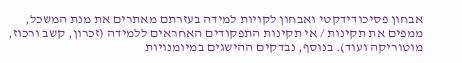אבחון פסיכודידקטי ואבחון לקויות למידה בעזרתם מאתרים את מנת המשכל, ממפים את תקינות / אי תקינות התפקודים האחראים ללמידה (זכרון, קשב ורכוז, מוטוריקה ועוד). בנוסף, נבדקים ההישגים במיומנויות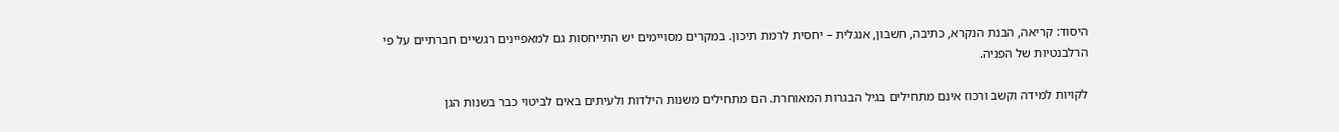היסוד: קריאה, הבנת הנקרא, כתיבה, חשבון, אנגלית – יחסית לרמת תיכון. במקרים מסויימים יש התייחסות גם למאפיינים רגשיים חברתיים על פי הרלבנטיות של הפניה.

לקויות למידה וקשב ורכוז אינם מתחילים בגיל הבגרות המאוחרת. הם מתחילים משנות הילדות ולעיתים באים לביטוי כבר בשנות הגן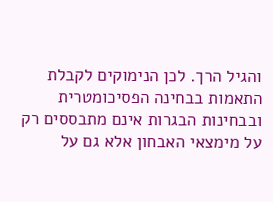והגיל הרך. לכן הנימוקים לקבלת התאמות בבחינה הפסיכומטרית ובבחינות הבגרות אינם מתבססים רק על מימצאי האבחון אלא גם על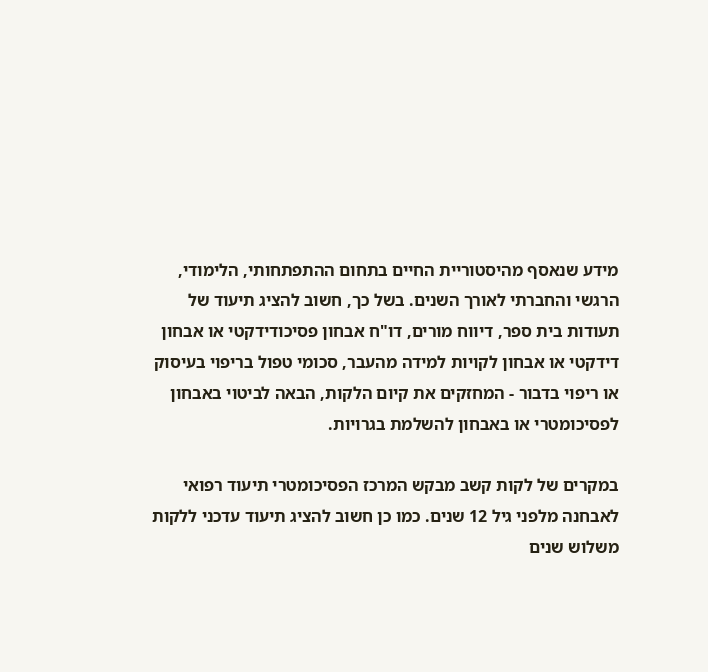מידע שנאסף מהיסטוריית החיים בתחום ההתפתחותי, הלימודי, הרגשי והחברתי לאורך השנים. בשל כך, חשוב להציג תיעוד של תעודות בית ספר, דיווח מורים, דו"ח אבחון פסיכודידקטי או אבחון דידקטי או אבחון לקויות למידה מהעבר, סכומי טפול בריפוי בעיסוק או ריפוי בדבור - המחזקים את קיום הלקות, הבאה לביטוי באבחון לפסיכומטרי או באבחון להשלמת בגרויות.

במקרים של לקות קשב מבקש המרכז הפסיכומטרי תיעוד רפואי לאבחנה מלפני גיל 12 שנים. כמו כן חשוב להציג תיעוד עדכני ללקות משלוש שנים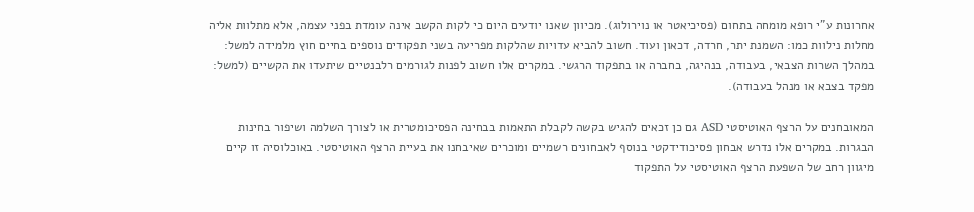אחרונות ע"י רופא מומחה בתחום (פסיכיאטר או נוירולוג). מכיוון שאנו יודעים היום כי לקות הקשב אינה עומדת בפני עצמה, אלא מתלוות אליה מחלות נילוות כמו: השמנת יתר, חרדה, דכאון ועוד. חשוב להביא עדויות שהלקות מפריעה בשני תפקודים נוספים בחיים חוץ מלמידה למשל: במהלך השרות הצבאי, בעבודה, בנהיגה, בחברה או בתפקוד הרגשי. במקרים אלו חשוב לפנות לגורמים רלבנטיים שיתעדו את הקשיים (למשל: מפקד בצבא או מנהל בעבודה).

המאובחנים על הרצף האוטיסטי ASD גם כן זכאים להגיש בקשה לקבלת התאמות בבחינה הפסיכומטרית או לצורך השלמה ושיפור בחינות הבגרות. במקרים אלו נדרש אבחון פסיכודידקטי בנוסף לאבחונים רשמיים ומוכרים שאיבחנו את בעיית הרצף האוטיסטי. באוכלוסיה זו קיים מיגוון רחב של השפעת הרצף האוטיסטי על התפקוד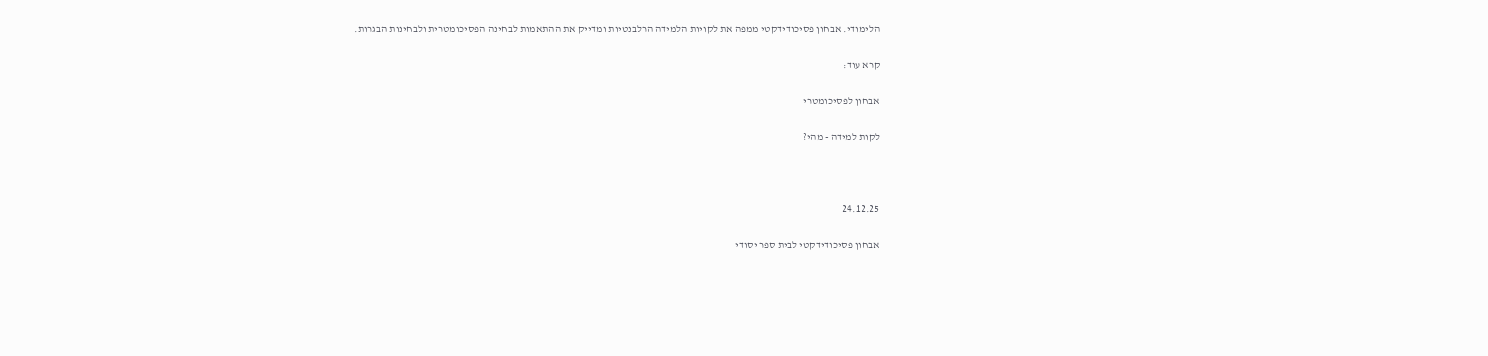הלימודי. אבחון פסיכודידקטי ממפה את לקויות הלמידה הרלבנטיות ומדייק את ההתאמות לבחינה הפסיכומטרית ולבחינות הבגרות.

קרא עוד:

אבחון לפסיכומטרי

לקות למידה - מהי?



24.12.25

אבחון פסיכודידקטי לבית ספר יסודי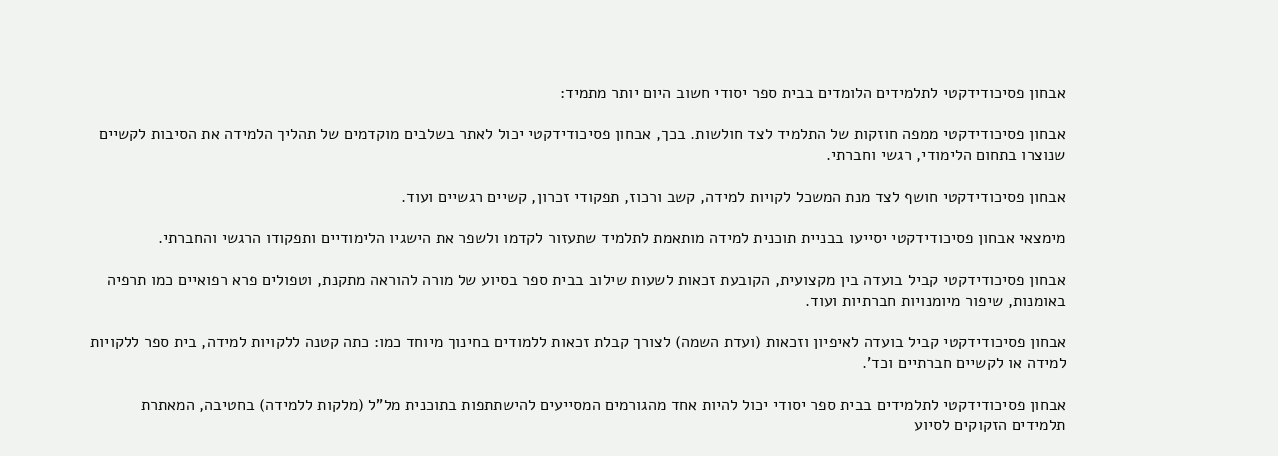אבחון פסיכודידקטי לתלמידים הלומדים בבית ספר יסודי חשוב היום יותר מתמיד:

אבחון פסיכודידקטי ממפה חוזקות של התלמיד לצד חולשות. בכך, אבחון פסיכודידקטי יכול לאתר בשלבים מוקדמים של תהליך הלמידה את הסיבות לקשיים שנוצרו בתחום הלימודי, רגשי וחברתי.

אבחון פסיכודידקטי חושף לצד מנת המשכל לקויות למידה, קשב ורכוז, תפקודי זכרון, קשיים רגשיים ועוד.

מימצאי אבחון פסיכודידקטי יסייעו בבניית תוכנית למידה מותאמת לתלמיד שתעזור לקדמו ולשפר את הישגיו הלימודיים ותפקודו הרגשי והחברתי.

אבחון פסיכודידקטי קביל בועדה בין מקצועית, הקובעת זכאות לשעות שילוב בבית ספר בסיוע של מורה להוראה מתקנת, וטפולים פרא רפואיים כמו תרפיה באומנות, שיפור מיומנויות חברתיות ועוד.

אבחון פסיכודידקטי קביל בועדה לאיפיון וזכאות (ועדת השמה) לצורך קבלת זכאות ללמודים בחינוך מיוחד כמו: כתה קטנה ללקויות למידה, בית ספר ללקויות למידה או לקשיים חברתיים וכד'.

אבחון פסיכודידקטי לתלמידים בבית ספר יסודי יכול להיות אחד מהגורמים המסייעים להישתתפות בתוכנית מל"ל (מלקות ללמידה) בחטיבה, המאתרת תלמידים הזקוקים לסיוע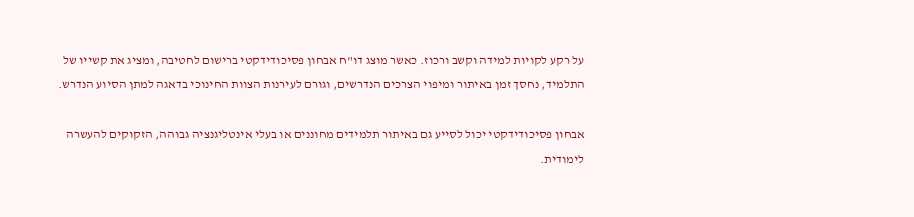על רקע לקויות למידה וקשב ורכוז. כאשר מוצג דו"ח אבחון פסיכודידקטי ברישום לחטיבה, ומציג את קשייו של התלמיד, נחסך זמן באיתור ומיפוי הצרכים הנדרשים, וגורם לעירנות הצוות החינוכי בדאגה למתן הסיוע הנדרש.

אבחון פסיכודידקטי יכול לסייע גם באיתור תלמידים מחוננים או בעלי אינטליגנציה גבוהה, הזקוקים להעשרה לימודית.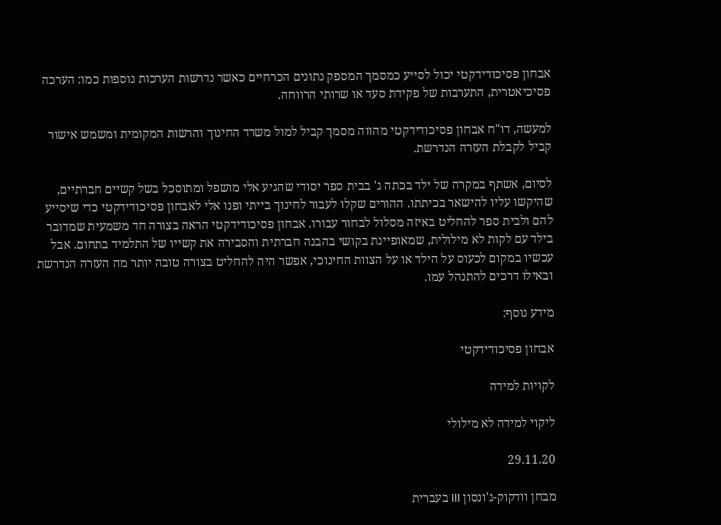אבחון פסיכודידקטי יכול לסייע כמסמך המספק נתונים הכרחיים כאשר נדרשות הערכות נוספות כמו: הערכה פסיכיאטרית, התערבות של פקידת סעד או שרותי הרווחה.

למעשה, דו"ח אבחון פסיכודידקטי מהווה מסמך קביל למול משרד החינוך והרשות המקומית ומשמש אישור קביל לקבלת העזרה הנדרשת.

לסיום, אשתף במקרה של ילד בכתה ג' בבית ספר יסודי שהגיע אלי מושפל ומתוסכל בשל קשיים חברתיים, שהיקשו עליו להישאר בכיתתו. ההורים שקלו לעבור לחינוך בייתי ופנו אלי לאבחון פסיכודידקטי כדי שיסייע להם ולבית ספר להחליט באיזה מסלול לבחור עבורו. אבחון פסיכודידקטי הראה בצורה חד משמעית שמדובר בילד עם לקות לא מילולית, שמאופיינת בקושי בהבנה חברתית והסבירה את קשייו של התלמיד בתחום. אבל עכשיו במקום לכעוס על הילד או על הצוות החינוכי, אפשר היה להחליט בצורה טובה יותר מה העזרה הנדרשת ובאילו דרכים להתנהל עמו.

מידע נוסף:

אבחון פסיכודידקטי

לקויות למידה

ליקוי למידה לא מילולי

29.11.20

מבחן וודקוק-ג'ונסון III בעברית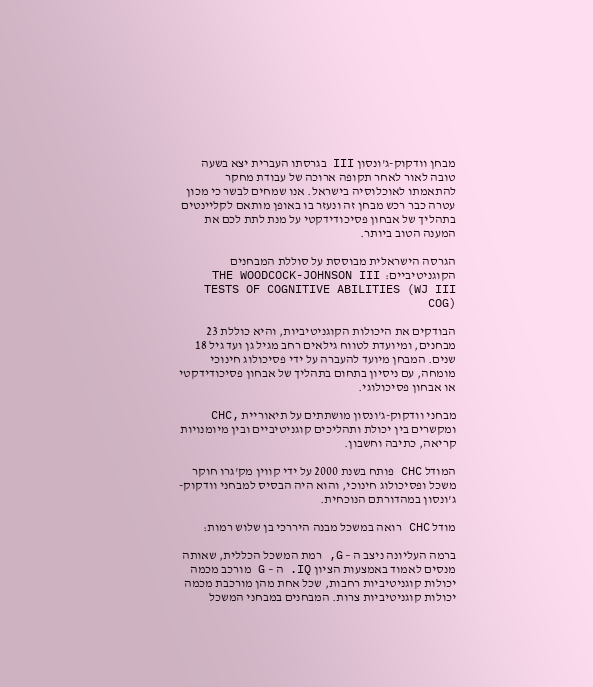מבחן וודקוק-ג'ונסון III בגרסתו העברית יצא בשעה טובה לאור לאחר תקופה ארוכה של עבודת מחקר להתאמתו לאוכלוסיה בישראל. אנו שמחים לבשר כי מכון עטרה כבר רכש מבחן זה ונעזר בו באופן מותאם לקליינטים בתהליך של אבחון פסיכודידקטי על מנת לתת לכם את המענה הטוב ביותר.

הגרסה הישראלית מבוססת על סוללת המבחנים הקוגניטיביים:  THE WOODCOCK-JOHNSON III TESTS OF COGNITIVE ABILITIES (WJ III COG)

הבודקים את היכולות הקוגניטיביות, והיא כוללת 23 מבחנים, ומיועדת לטווח גילאים רחב מגיל גן ועד גיל 18 שנים. המבחן מיועד להעברה על ידי פסיכולוג חינוכי מומחה, עם ניסיון בתחום בתהליך של אבחון פסיכודידקטי או אבחון פסיכולוגי.

מבחני וודקוק-ג'ונסון מושתתים על תיאוריית ,CHC ומקשרים בין יכולת ותהליכים קוגניטיביים ובין מיומנויות קריאה, כתיבה וחשבון.

המודל CHC פותח בשנת 2000 על ידי קווין מק'גרו חוקר משכל ופסיכולוג חינוכי, והוא היה הבסיס למבחני וודקוק-ג'ונסון במהדורתם הנוכחית.

מודל CHC רואה במשכל מבנה היררכי בן שלוש רמות:

ברמה העליונה ניצב ה – G, רמת המשכל הכללית, שאותה מנסים לאמוד באמצעות הציון IQ. ה – G מורכב מכמה יכולות קוגניטיביות רחבות, שכל אחת מהן מורכבת מכמה יכולות קוגניטיביות צרות. המבחנים במבחני המשכל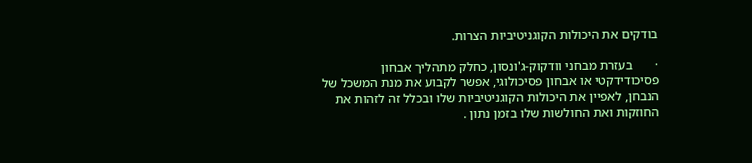בודקים את היכולות הקוגניטיביות הצרות.

·       בעזרת מבחני וודקוק-ג'ונסון, כחלק מתהליך אבחון פסיכודידקטי או אבחון פסיכולוגי, אפשר לקבוע את מנת המשכל של הנבחן, לאפיין את היכולות הקוגניטיביות שלו ובכלל זה לזהות את החוזקות ואת החולשות שלו בזמן נתון .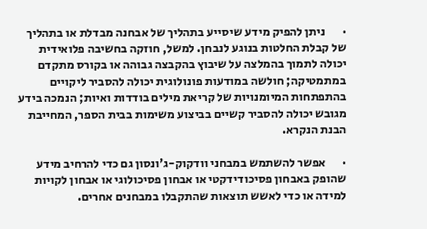·       ניתן להפיק מידע שיסייע בתהליך של אבחנה מבדלת או בתהליך של קבלת החלטות בנוגע לנבחן. למשל, חוזקה בחשיבה פלואידית יכולה לתמוך בהמלצה על שיבוץ בהקבצה גבוהה או בקורס מתקדם במתמטיקה; חולשה במודעות פונולוגית יכולה להסביר ליקויים בהתפתחות המיומנויות של קריאת מילים בודדות ואיות; הנמכה בידע מגובש יכולה להסביר קשיים בביצוע משימות בבית הספר, המחייבת הבנת הנקרא.

·       אפשר להשתמש במבחני וודקוק-ג'ונסון גם כדי להרחיב מידע שהופק באבחון פסיכודידקטי או אבחון פסיכולוגי או אבחון לקויות למידה או כדי לאשש תוצאות שהתקבלו במבחנים אחרים.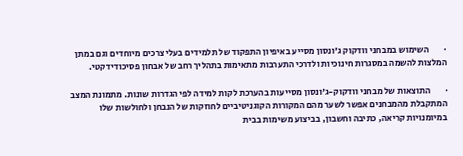·        השימוש במבחני וודקוק ג'ונסון מסייע באיפיון התפקוד של תלמידים בעלי צרכים מיוחדים וגם במתן המלצות להשמה במסגרות חינוכיות ולדרכי התערבות מתאימות בתהליך רחב של אבחון פסיכודידקטי.

·        התוצאות של מבחני וודקוק-ג'ונסון מסייעות בהערכת לקות למידה לפי הגדרות שונות. מתמונת המצב המתקבלת מהמבחנים אפשר לשער מהם המקורות הקוגניטיביים לחוזקות של הנבחן ולחולשות שלו במיומנויות קריאה, כתיבה וחשבון, בביצוע משימות בבית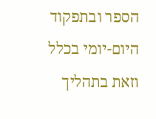הספר ובתפקוד היום-יומי בכלל וזאת בתהליך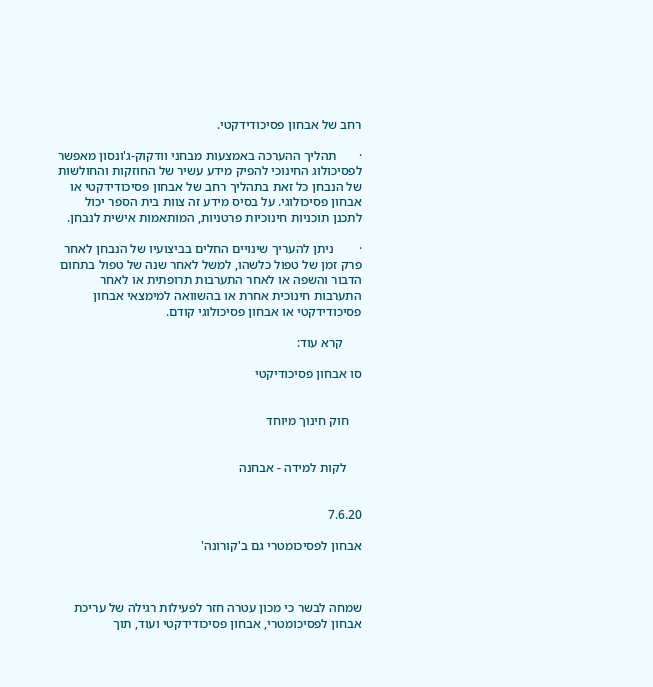רחב של אבחון פסיכודידקטי.

·       תהליך ההערכה באמצעות מבחני וודקוק-ג'ונסון מאפשר לפסיכולוג החינוכי להפיק מידע עשיר של החוזקות והחולשות של הנבחן כל זאת בתהליך רחב של אבחון פסיכודידקטי או אבחון פסיכולוגי. על בסיס מידע זה צוות בית הספר יכול לתכנן תוכניות חינוכיות פרטניות, המותאמות אישית לנבחן.

·        ניתן להעריך שינויים החלים בביצועיו של הנבחן לאחר פרק זמן של טפול כלשהו, למשל לאחר שנה של טפול בתחום הדבור והשפה או לאחר התערבות תרופתית או לאחר התערבות חינוכית אחרת או בהשוואה למימצאי אבחון פסיכודידקטי או אבחון פסיכולוגי קודם.

      קרא עוד:

סו אבחון פסיכודיקטי


    חוק חינוך מיוחד


     לקות למידה - אבחנה


7.6.20

אבחון לפסיכומטרי גם ב'קורונה'



שמחה לבשר כי מכון עטרה חזר לפעילות רגילה של עריכת אבחון לפסיכומטרי, אבחון פסיכודידקטי ועוד, תוך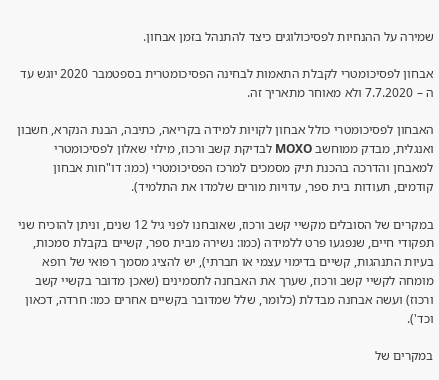שמירה על ההנחיות לפסיכולוגים כיצד להתנהל בזמן אבחון.

אבחון לפסיכומטרי לקבלת התאמות לבחינה הפסיכומטרית בספטמבר 2020 יוגש עד ה – 7.7.2020 ולא מאוחר מתאריך זה.

האבחון לפסיכומטרי כולל אבחון לקויות למידה בקריאה, כתיבה, הבנת הנקרא, חשבון ואנגלית, מבדק ממוחשב MOXO לבדיקת קשב ורכוז, מילוי שאלון לפסיכומטרי למאבחן והדרכה בהכנת תיק מסמכים למרכז הפסיכומטרי (כמו: דו"חות אבחון קודמים, תעודות בית ספר, עדויות מורים שלמדו את התלמיד).

במקרים של הסובלים מקשיי קשב ורכוז, שאובחנו לפני גיל 12 שנים, וניתן להוכיח שני תפקודי חיים, שנפגעו פרט ללמידה (כמו: נשירה מבית ספר, קשיים בקבלת סמכות, בעיות התנהגות, קשיים בדימוי עצמי או חברתי), יש להציג מסמך רפואי של רופא מומחה לקשיי קשב ורכוז, שערך את האבחנה לתסמינים (שאכן מדובר בקשיי קשב ורכוז) ועשה אבחנה מבדלת (כלומר, שלל שמדובר בקשיים אחרים כמו: חרדה, דכאון וכד').

במקרים של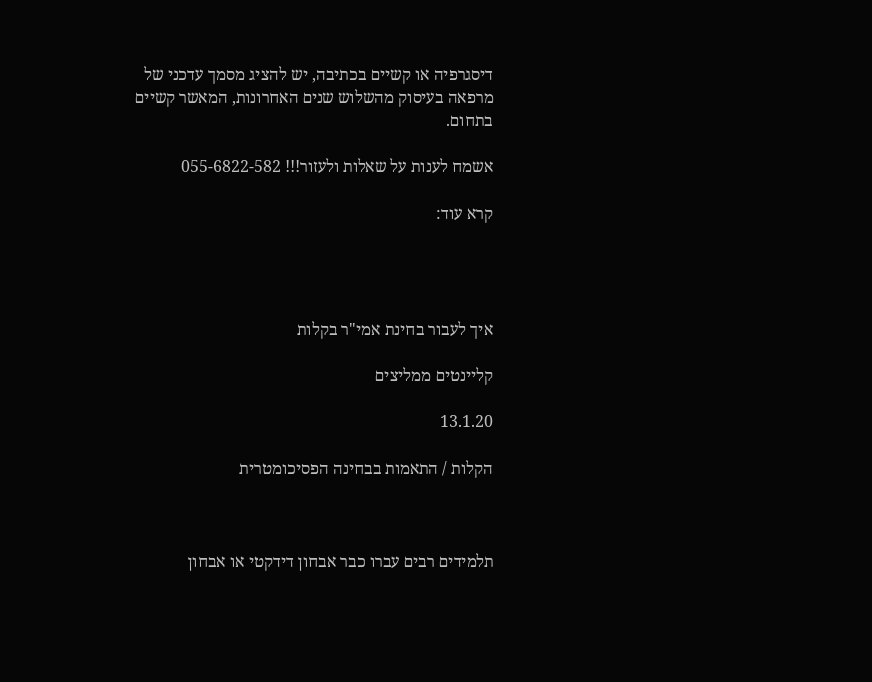דיסגרפיה או קשיים בכתיבה, יש להציג מסמך עדכני של מרפאה בעיסוק מהשלוש שנים האחרונות, המאשר קשיים בתחום.

אשמח לענות על שאלות ולעזור!!! 055-6822-582

קרא עוד:




איך לעבור בחינת אמי"ר בקלות

קליינטים ממליצים

13.1.20

הקלות / התאמות בבחינה הפסיכומטרית



תלמידים רבים עברו כבר אבחון דידקטי או אבחון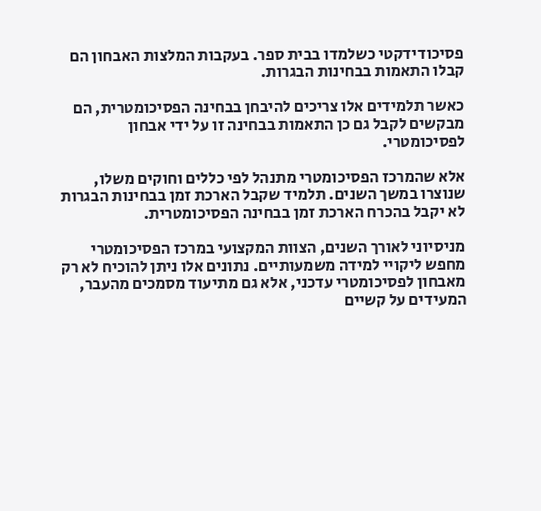פסיכודידקטי כשלמדו בבית ספר. בעקבות המלצות האבחון הם קבלו התאמות בבחינות הבגרות.

כאשר תלמידים אלו צריכים להיבחן בבחינה הפסיכומטרית, הם מבקשים לקבל גם כן התאמות בבחינה זו על ידי אבחון לפסיכומטרי.

אלא שהמרכז הפסיכומטרי מתנהל לפי כללים וחוקים משלו, שנוצרו במשך השנים. תלמיד שקבל הארכת זמן בבחינות הבגרות לא יקבל בהכרח הארכת זמן בבחינה הפסיכומטרית.

מניסיוני לאורך השנים, הצוות המקצועי במרכז הפסיכומטרי מחפש ליקויי למידה משמעותיים. נתונים אלו ניתן להוכיח לא רק מאבחון לפסיכומטרי עדכני, אלא גם מתיעוד מסמכים מהעבר, המעידים על קשיים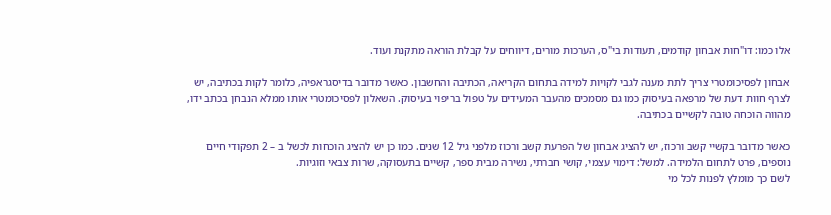אלו כמו: דו"חות אבחון קודמים, תעודות בי"ס, הערכות מורים, דיווחים על קבלת הוראה מתקנת ועוד.

אבחון לפסיכומטרי צריך לתת מענה לגבי לקויות למידה בתחום הקריאה, הכתיבה והחשבון. כאשר מדובר בדיסגראפיה, כלומר לקות בכתיבה, יש לצרף חוות דעת של מרפאה בעיסוק כמו גם מסמכים מהעבר המעידים על טפול בריפוי בעיסוק. השאלון לפסיכומטרי אותו ממלא הנבחן בכתב ידו, מהווה הוכחה טובה לקשיים בכתיבה.

כאשר מדובר בקשיי קשב ורכוז, יש להציג אבחון של הפרעת קשב ורכוז מלפני גיל 12 שנים. כמו כן יש להציג הוכחות לכשל ב – 2 תפקודי חיים נוספים, פרט לתחום הלמידה. למשל: דימוי עצמי, קושי חברתי, נשירה מבית ספר, קשיים בתעסוקה, שרות צבאי וזוגיות.
לשם כך מומלץ לפנות לכל מי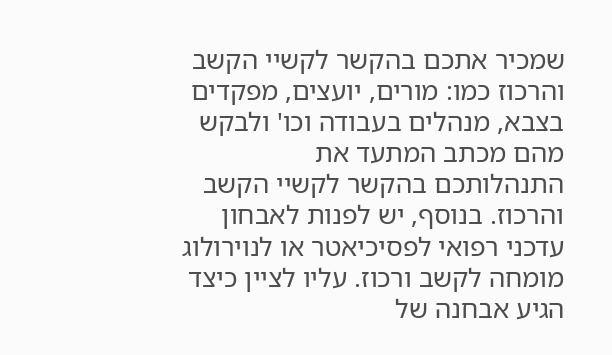שמכיר אתכם בהקשר לקשיי הקשב והרכוז כמו: מורים, יועצים, מפקדים בצבא, מנהלים בעבודה וכו' ולבקש מהם מכתב המתעד את התנהלותכם בהקשר לקשיי הקשב והרכוז. בנוסף, יש לפנות לאבחון עדכני רפואי לפסיכיאטר או לנוירולוג מומחה לקשב ורכוז. עליו לציין כיצד הגיע אבחנה של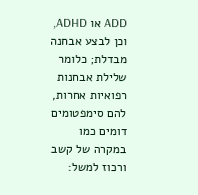ADD או ADHD, וכן לבצע אבחנה מבדלת; כלומר שלילת אבחנות רפואיות אחרות, להם סימפטומים דומים כמו במקרה של קשב ורכוז למשל: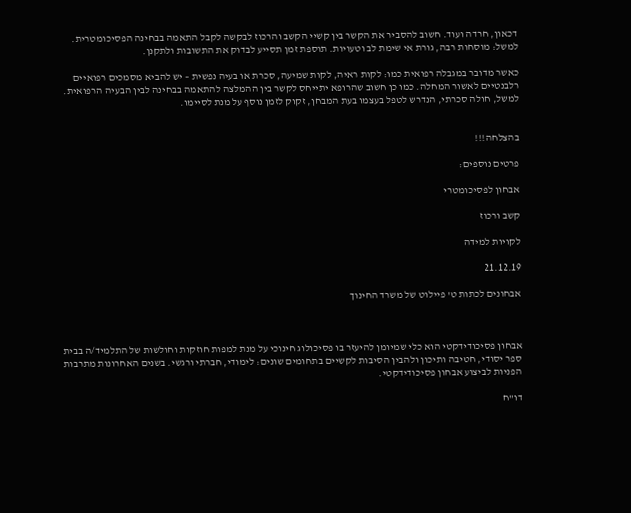דכאון, חרדה ועוד. חשוב להסביר את הקשר בין קשיי הקשב והרכוז לבקשה לקבל התאמה בבחינה הפסיכומטרית. למשל: מוסחות רבה, גורת אי שימת לב וטעויות. תוספת זמן תסייע לבדוק את התשובות ולתקנן.

כאשר מדובר במגבלה רפואית כמו: לקות ראיה, לקות שמיעה, סכרת או בעיה נפשית – יש להביא מסמכים רפואיים רלבנטיים לאשור המחלה. כמו כן חשוב שהרופא יתייחס לקשר בין ההמלצה להתאמה בבחינה לבין הבעיה הרפואית. למשל, חולה סכרתי, הנדרש לטפל בעצמו בעת המבחן, זקוק לזמן נוסף על מנת לסיימו.


בהצלחה!!!

פרטים נוספים:

אבחון לפסיכומטרי

קשב ורכוז

לקויות למידה

21.12.19

אבחונים לכתות ט' פיילוט של משרד החינוך



אבחון פסיכודידקטי הוא כלי שמיומן להיעזר בו פסיכולוג חינוכי על מנת למפות חוזקות וחולשות של התלמיד/ה בבית ספר יסודי, חטיבה ותיכון ולהבין הסיבות לקשיים בתחומים שונים: לימודי, חברתי ורגשי. בשנים האחרונות מתרבות הפניות לביצוע אבחון פסיכודידקטי.

דו"ח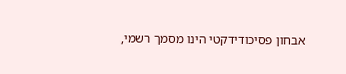אבחון פסיכודידקטי הינו מסמך רשמי,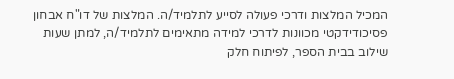המכיל המלצות ודרכי פעולה לסייע לתלמיד/ה. המלצות של דו"ח אבחון פסיכודידקטי מכוונות לדרכי למידה מתאימים לתלמיד/ה, למתן שעות שילוב בבית הספר, לפיתוח חלק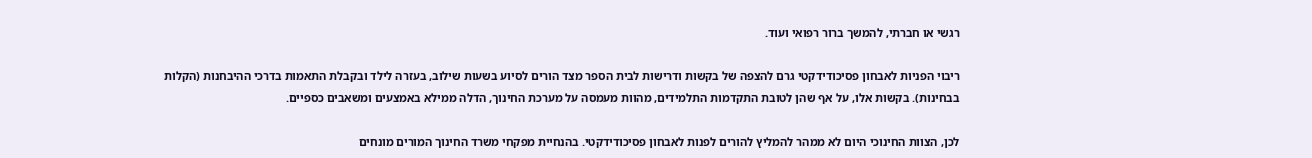רגשי או חברתי, להמשך ברור רפואי ועוד.

ריבוי הפניות לאבחון פסיכודידקטי גרם להצפה של בקשות ודרישות לבית הספר מצד הורים לסיוע בשעות שילוב, בעזרה לילד ובקבלת התאמות בדרכי ההיבחנות (הקלות בבחינות). בקשות אלו, על אף שהן לטובת התקדמות התלמידים, מהוות מעמסה על מערכת החינוך, הדלה ממילא באמצעים ומשאבים כספיים.

לכן, הצוות החינוכי היום לא ממהר להמליץ להורים לפנות לאבחון פסיכודידקטי. בהנחיית מפקחי משרד החינוך המורים מונחים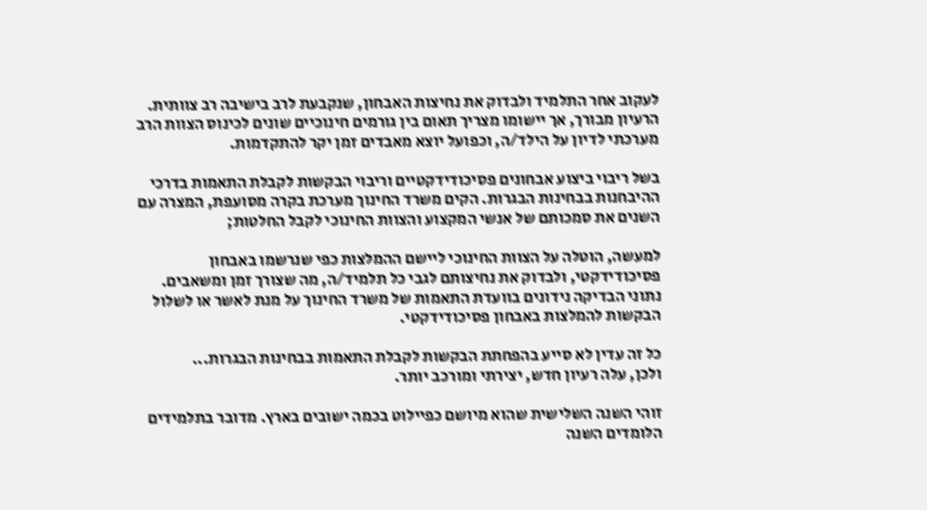לעקוב אחר התלמיד ולבדוק את נחיצות האבחון, שנקבעת לרב בישיבה רב צוותית. הרעיון מבורך, אך יישומו מצריך תאום בין גורמים חינוכיים שונים לכינוס הצוות הרב מערכתי לדיון על הילד/ה, וכפועל יוצא מאבדים זמן יקר להתקדמות.

בשל ריבוי ביצוע אבחונים פסיכודידקטיים וריבוי הבקשות לקבלת התאמות בדרכי ההיבחנות בבחינות הבגרות. הקים משרד החינוך מערכת בקרה מסועפת, המצרה עם השנים את סמכותם של אנשי המקצוע והצוות החינוכי לקבל החלטות;

למעשה, הוטלה על הצוות החינוכי ליישם ההמלצות כפי שנרשמו באבחון פסיכודידקטי, ולבדוק את נחיצותם לגבי כל תלמיד/ה, מה שצורך זמן ומשאבים. נתוני הבדיקה נידונים בוועדת התאמות של משרד החינוך על מנת לאשר או לשלול הבקשות להמלצות באבחון פסיכודידקטי.

כל זה עדין לא סייע בהפחתת הבקשות לקבלת התאמות בבחינות הבגרות...
ולכן, עלה רעיון חדש, יצירתי ומורכב יותר.

זוהי השנה השלישית שהוא מיושם כפיילוט בכמה ישובים בארץ. מדובר בתלמידים הלומדים השנה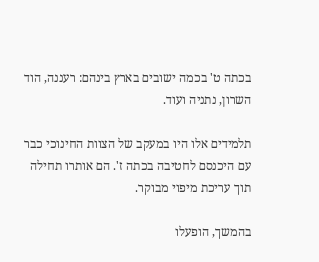בכתה ט' בכמה ישובים בארץ בינהם: רעננה, הוד השרון, נתניה ועוד.

תלמידים אלו היו במעקב של הצוות החינוכי כבר עם היכנסם לחטיבה בכתה ז'. הם אותרו תחילה תוך עריכת מיפוי מבוקר.

בהמשך, הופעלו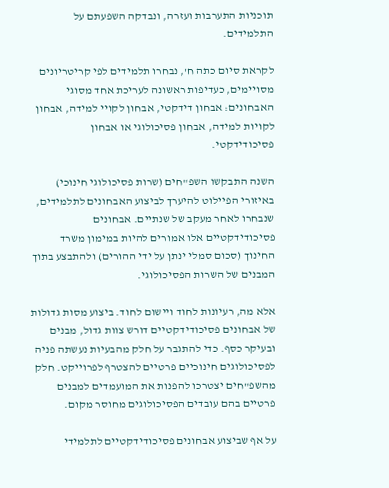תוכניות התערבות ועזרה, ונבדקה השפעתם על התלמידים.

לקראת סיום כתה ח', נבחרו תלמידים לפי קריטריונים מסויימים, כעדיפות ראשונה לעריכת אחד מסוגי האבחונים: אבחון דידקטי, אבחון לקויי למידה, אבחון לקויות למידה, אבחון פסיכולוגי או אבחון פסיכודידקטי.

השנה התבקשו השפ"חים (שרות פסיכולוגי חינוכי) באיזורי הפיילוט להיערך לביצוע האבחונים לתלמידים, שנבחרו לאחר מעקב של שנתיים. אבחונים פסיכודידקטיים אלו אמורים להיות במימון משרד החינוך (סכום סמלי ינתן על ידי ההורים) ולהתבצע בתוך המבנים של השרות הפסיכולוגי.

אלא מה, רעיונות לחוד ויישום לחוד. ביצוע מסות גדולות של אבחונים פסיכודידקטיים דורש צוות גדול, מבנים ובעיקר כסף. כדי להתגבר על חלק מהבעיות נעשתה פניה לפסיכולוגים חינוכיים פרטיים להצטרף לפרוייקט. חלק מהשפ"חים יצטרכו להפנות את המועמדים למבנים פרטיים בהם עובדים הפסיכולוגים מחוסר מקום.

על אף שביצוע אבחונים פסיכודידקטיים לתלמידי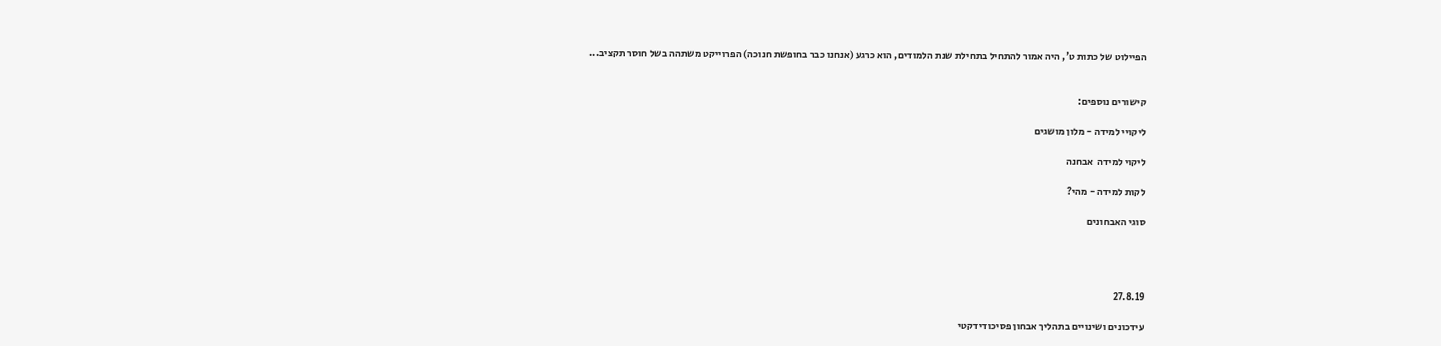הפיילוט של כתות ט', היה אמור להתחיל בתחילת שנת הלמודים, הוא כרגע (אנחנו כבר בחופשת חנוכה) הפרוייקט משתהה בשל חוסר תקציב...


קישורים נוספים:

ליקויי למידה - מלון מושגים

ליקוי למידה  אבחנה

לקות למידה - מהי?

סוגי האבחונים




27.8.19

עידכונים ושינויים בתהליך אבחון פסיכודידקטי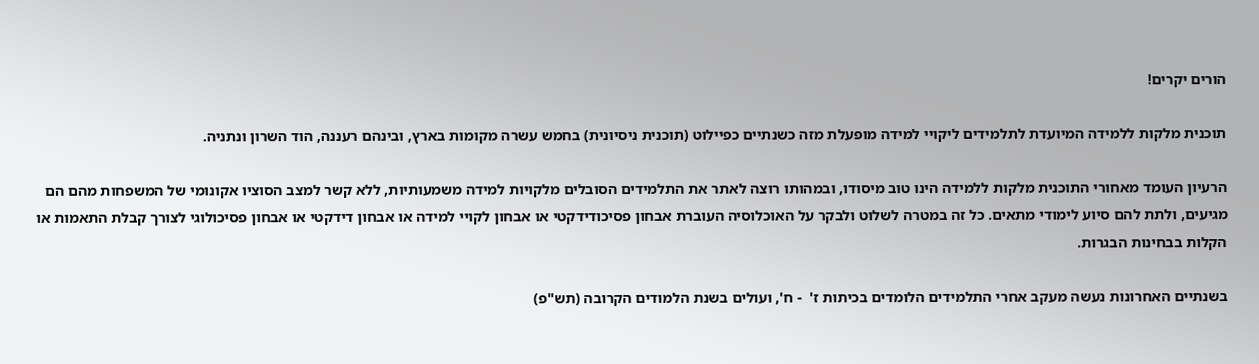הורים יקרים!

תוכנית מלקות ללמידה המיועדת לתלמידים ליקויי למידה מופעלת מזה כשנתיים כפיילוט (תוכנית ניסיונית) בחמש עשרה מקומות בארץ, ובינהם רעננה, הוד השרון ונתניה.

הרעיון העומד מאחורי התוכנית מלקות ללמידה הינו טוב מיסודו, ובמהותו רוצה לאתר את התלמידים הסובלים מלקויות למידה משמעותיות, ללא קשר למצב הסוציו אקונומי של המשפחות מהם הם מגיעים, ולתת להם סיוע לימודי מתאים. כל זה במטרה לשלוט ולבקר על האוכלוסיה העוברת אבחון פסיכודידקטי או אבחון לקויי למידה או אבחון דידקטי או אבחון פסיכולוגי לצורך קבלת התאמות או הקלות בבחינות הבגרות.

בשנתיים האחרונות נעשה מעקב אחרי התלמידים הלומדים בכיתות ז'  - ח', ועולים בשנת הלמודים הקרובה (תש"פ)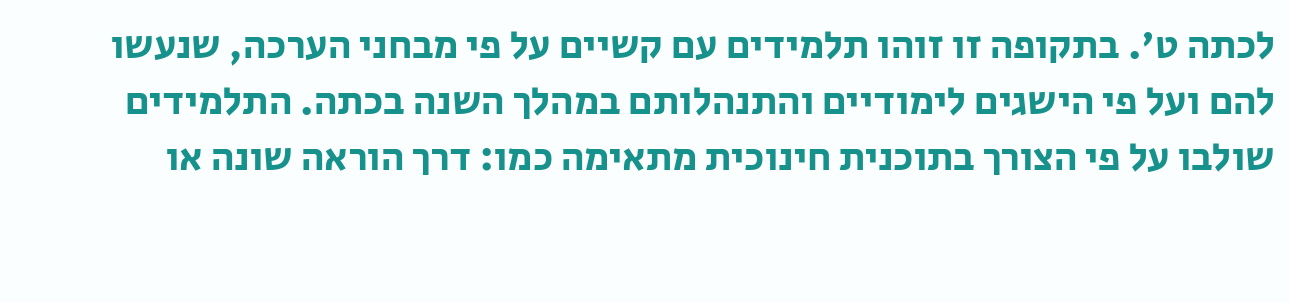לכתה ט'. בתקופה זו זוהו תלמידים עם קשיים על פי מבחני הערכה, שנעשו להם ועל פי הישגים לימודיים והתנהלותם במהלך השנה בכתה. התלמידים שולבו על פי הצורך בתוכנית חינוכית מתאימה כמו: דרך הוראה שונה או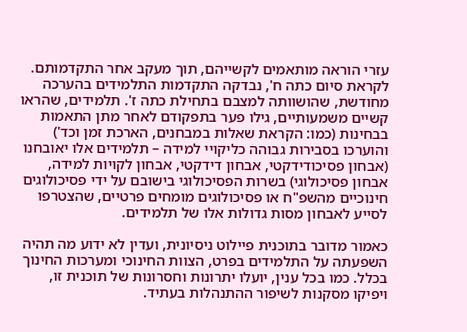עזרי הוראה מותאמים לקשייהם, תוך מעקב אחר התקדמותם. לקראת סיום כתה ח', נבדקה התקדמות התלמידים בהערכה מחודשת, שהושוותה למצבם בתחילת כתה ז'. תלמידים, שהראו קשיים משמעותיים, גילו פער בתפקודם לאחר מתן התאמות בבחינות (כמו: הקראת שאלות במבחנים, הארכת זמן וכד') והוערכו בסבירות גבוהה כליקויי למידה – תלמידים אלו יאובחנו (אבחון פסיכודידקטי, אבחון דידקטי, אבחון לקויות למידה, אבחון פסיכולוגי) בשרות הפסיכולוגי בישובם על ידי פסיכולוגים חינוכיים מהשפ"ח או פסיכולוגים מומחים פרטיים, שהצטרפו לסייע לאבחון מסות גדולות אלו של תלמידים.

כאמור מדובר בתוכנית פיילוט ניסיונית, ועדין לא ידוע מה תהיה השפעתה על התלמידים בפרט, הצוות החינוכי ומערכות החינוך בכלל. כמו בכל ענין, יועלו יתרונות וחסרונות של תוכנית זו, ויפיקו מסקנות לשיפור ההתנהלות בעתיד.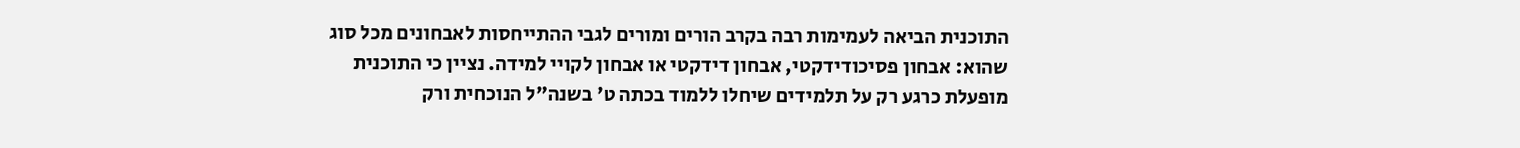התוכנית הביאה לעמימות רבה בקרב הורים ומורים לגבי ההתייחסות לאבחונים מכל סוג שהוא: אבחון פסיכודידקטי, אבחון דידקטי או אבחון לקויי למידה. נציין כי התוכנית מופעלת כרגע רק על תלמידים שיחלו ללמוד בכתה ט' בשנה"ל הנוכחית ורק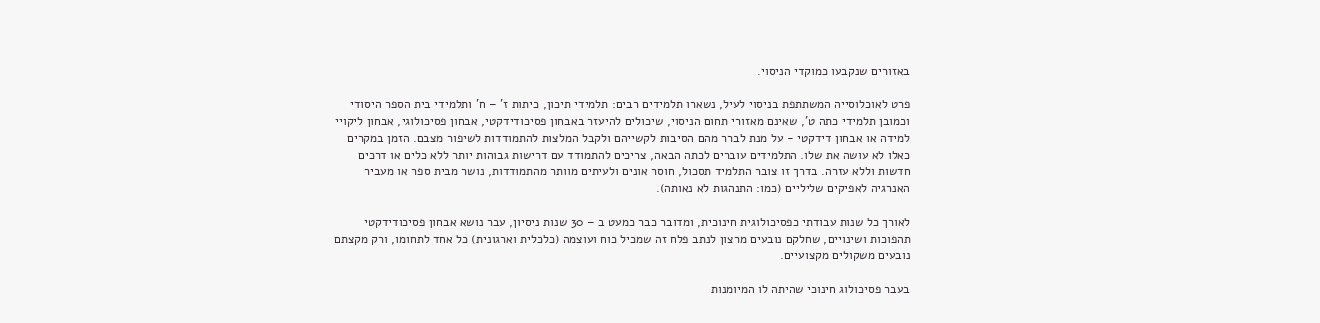באזורים שנקבעו כמוקדי הניסוי.

פרט לאוכלוסייה המשתתפת בניסוי לעיל, נשארו תלמידים רבים: תלמידי תיכון, כיתות ז' – ח' ותלמידי בית הספר היסודי וכמובן תלמידי כתה ט', שאינם מאזורי תחום הניסוי, שיכולים להיעזר באבחון פסיכודידקטי, אבחון פסיכולוגי, אבחון ליקויי למידה או אבחון דידקטי - על מנת לברר מהם הסיבות לקשייהם ולקבל המלצות להתמודדות לשיפור מצבם. הזמן במקרים כאלו לא עושה את שלו. התלמידים עוברים לכתה הבאה, צריכים להתמודד עם דרישות גבוהות יותר ללא כלים או דרכים חדשות וללא עזרה. בדרך זו צובר התלמיד תסכול, חוסר אונים ולעיתים מוותר מהתמודדות, נושר מבית ספר או מעביר האנרגיה לאפיקים שליליים (כמו: התנהגות לא נאותה).

לאורך כל שנות עבודתי כפסיכולוגית חינוכית, ומדובר כבר כמעט ב – 30 שנות ניסיון, עבר נושא אבחון פסיכודידקטי תהפוכות ושינויים, שחלקם נובעים מרצון לנתב פלח זה שמכיל כוח ועוצמה (כלכלית וארגונית) כל אחד לתחומו, ורק מקצתם נובעים משקולים מקצועיים.

בעבר פסיכולוג חינוכי שהיתה לו המיומנות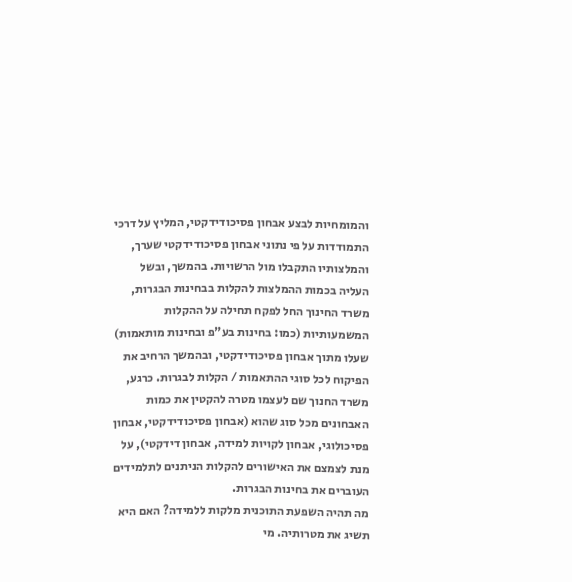והמומחיות לבצע אבחון פסיכודידקטי, המליץ על דרכי התמודדות על פי נתוני אבחון פסיכודידקטי שערך, והמלצותיו התקבלו מול הרשויות. בהמשך, ובשל העליה בכמות ההמלצות להקלות בבחינות הבגרות, משרד החינוך החל לפקח תחילה על ההקלות המשמעותיות (כמו: בחינות בע"פ ובחינות מותאמות) שעלו מתוך אבחון פסיכודידקטי, ובהמשך הרחיב את הפיקוח לכל סוגי ההתאמות / הקלות לבגרות. כרגע, משרד החנוך שם לעצמו מטרה להקטין את כמות האבחונים מכל סוג שהוא (אבחון פסיכודידקטי, אבחון פסיכולוגי, אבחון לקויות למידה, אבחון דידקטי), על מנת לצמצם את האישורים להקלות הניתנים לתלמידים העוברים את בחינות הבגרות.
מה תהיה השפעת התוכנית מלקות ללמידה? האם היא תשיג את מטרותיה. מי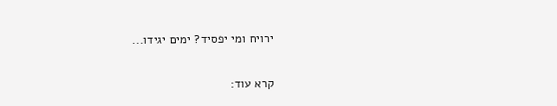ירויח ומי יפסיד? ימים יגידו...

קרא עוד: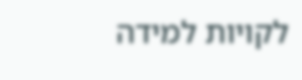לקויות למידה